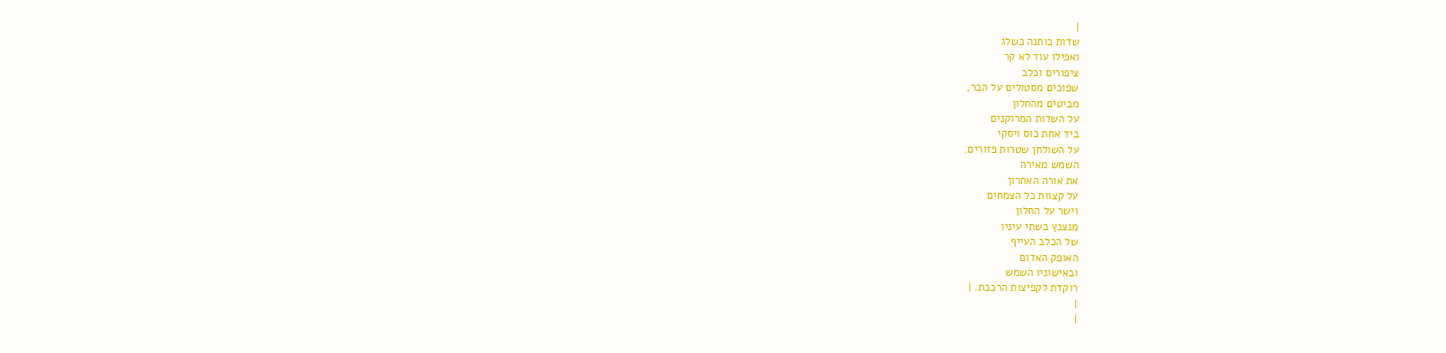|
שדות כותנה כשלג
ואפילו עוד לא קר
ציפורים וכלב
שפוכים מסטולים על הבר,
מביטים מהחלון
על השדות המרוקנים
ביד אחת כוס ויסקי
על השולחן שטרות פזורים.
השמש מאירה
את אורה האחרון
על קצוות כל הצמחים
וישר על החלון
מנצנץ בשתי עיניו
של הכלב העייף
האופק האדום
ובאישוניו השמש
רוקדת לקפיצות הרכבת. |
|
|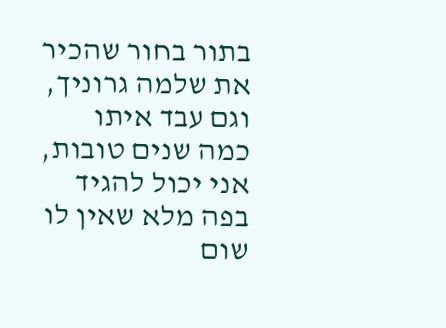בתור בחור שהכיר
את שלמה גרוניך,
וגם עבד איתו
כמה שנים טובות,
אני יכול להגיד
בפה מלא שאין לו
שום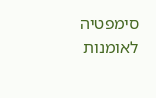סימפטיה
לאומנות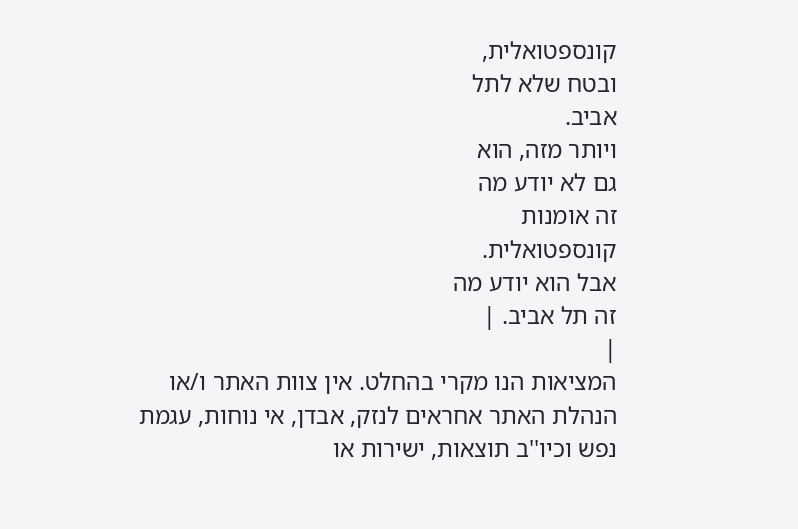קונספטואלית,
ובטח שלא לתל
אביב.
ויותר מזה, הוא
גם לא יודע מה
זה אומנות
קונספטואלית.
אבל הוא יודע מה
זה תל אביב. |
|
המציאות הנו מקרי בהחלט. אין צוות האתר ו/או
הנהלת האתר אחראים לנזק, אבדן, אי נוחות, עגמת
נפש וכיו''ב תוצאות, ישירות או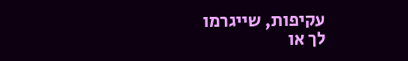עקיפות, שייגרמו
לך או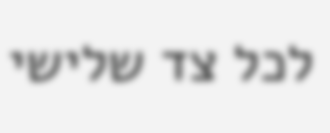לכל צד שלישי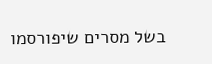בשל מסרים שיפורסמו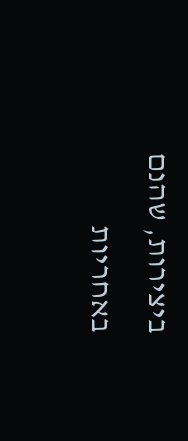ביצירות, שהנם באחריות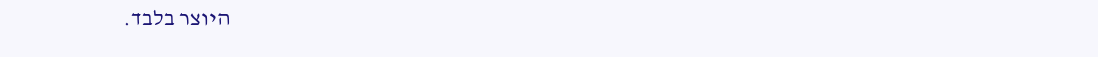היוצר בלבד.